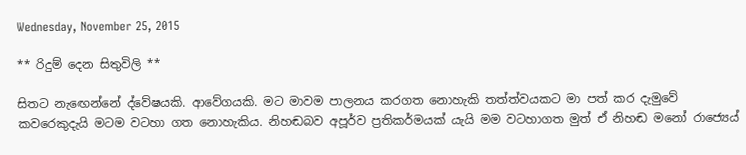Wednesday, November 25, 2015

** රිදුම් දෙන සිතුවිලි **

සිතට නැඟෙන්නේ ද්වේෂයකි. ආවේගයකි. මට මාවම පාලනය කරගත නොහැකි තත්ත්වයකට මා පත් කර දැමුවේ කවරෙකුදැයි මටම වටහා ගත නොහැකිය. නිහඬබව අපූර්ව ප්‍රතිකර්මයක් යැයි මම වටහාගත මුත් ඒ නිහඬ මනෝ රාජ්‍යෙය්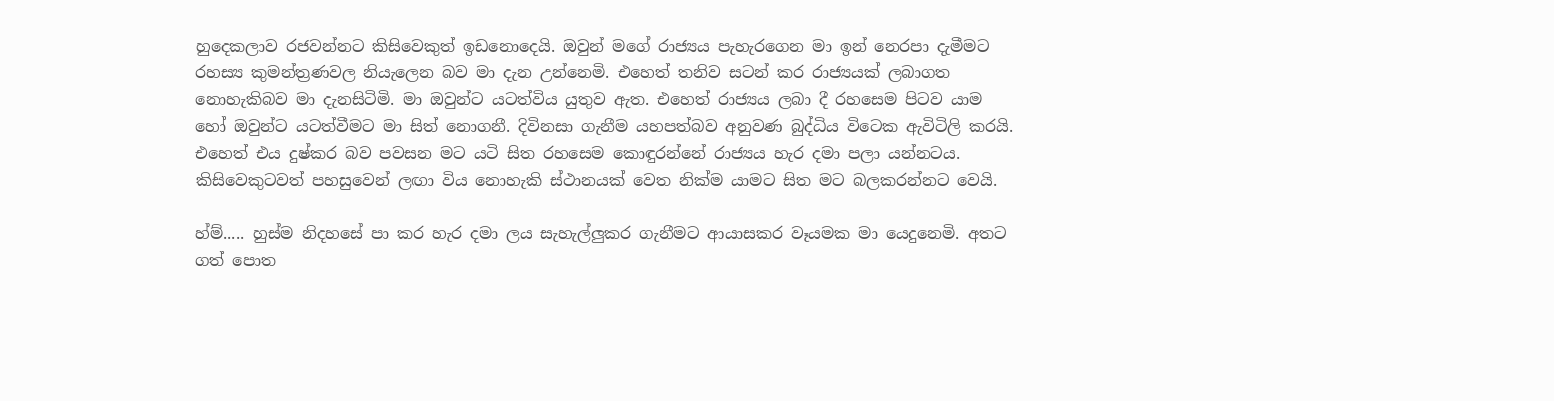හුදෙකලාව රජවන්නට කිසිවෙකුත් ඉඩනොදෙයි. ඔවුන් මගේ රාජ්‍යය පැහැරගෙන මා ඉන් නෙරපා දැමීමට රහස්‍ය කුමන්ත්‍රණවල නියැලෙන බව මා දැන උන්නෙමි. එහෙත් තනිව සටන් කර රාජ්‍යයක් ලබාගත නොහැකිබව මා දැනසිටිමි. මා ඔවුන්ට යටත්විය යුතුව ඇත. එහෙත් රාජ්‍යය ලබා දී රහසෙම පිටව යාම හෝ ඔවුන්ට යටත්වීමට මා සිත් නොගනී. දිවිනසා ගැනීම යහපත්බව අනුවණ බුද්ධිය විටෙක ඇවිටිලි කරයි. එහෙත් එය දුෂ්කර බව පවසන මට යටි සිත රහසෙම කොඳුරන්නේ රාජ්‍යය හැර දමා පලා යන්නටය. කිසිවෙකුටවත් පහසුවෙන් ලඟා විය නොහැකි ස්ථානයක් වෙත නික්ම යාමට සිත මට බලකරන්නට වෙයි.

හ්ම්..... හුස්ම නිදහසේ පා කර හැර දමා ලය සැහැල්ලුකර ගැනීමට ආයාසකර වෑයමක මා යෙදුනෙමි. අතට ගත් පොත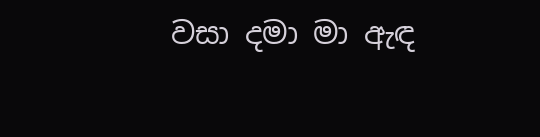වසා දමා මා ඇඳ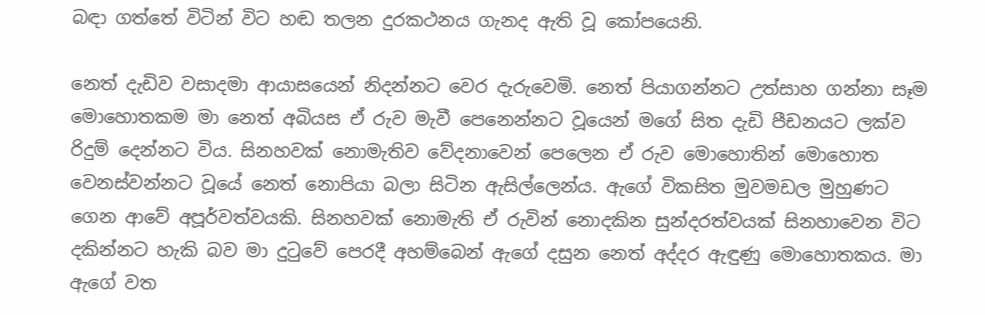බඳා ගත්තේ විටින් විට හඬ තලන දුරකථනය ගැනද ඇති වූ කෝපයෙනි.

නෙත් දැඩිව වසාදමා ආයාසයෙන් නිදන්නට වෙර දැරුවෙමි. නෙත් පියාගන්නට උත්සාහ ගන්නා සෑම මොහොතකම මා නෙත් අබියස ඒ රුව මැවී පෙනෙන්නට වූයෙන් මගේ සිත දැඩි පීඩනයට ලක්ව රිදුම් දෙන්නට විය. සිනහවක් නොමැතිව වේදනාවෙන් පෙලෙන ඒ රුව මොහොතින් මොහොත වෙනස්වන්නට වූයේ නෙත් නොපියා බලා සිටින ඇසිල්ලෙන්ය. ඇගේ විකසිත මුවමඩල මුහුණට ගෙන ආවේ අපූර්වත්වයකි. සිනහවක් නොමැති ඒ රුවින් නොදකින සුන්දරත්වයක් සිනහාවෙන විට දකින්නට හැකි බව මා දුටුවේ පෙරදී අහම්බෙන් ඇගේ දසුන නෙත් අද්දර ඇඳුණු මොහොතකය. මා ඇගේ වත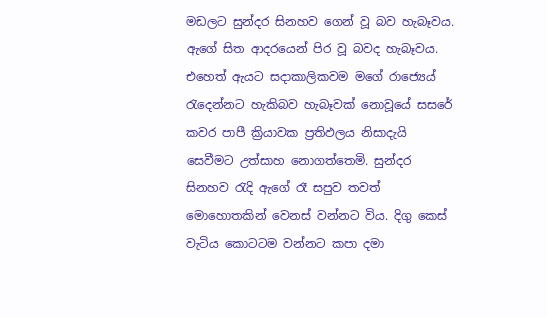මඩලට සුන්දර සිනහව ගෙන් වූ බව හැබෑවය. ඇගේ සිත ආදරයෙන් පිර වූ බවද හැබෑවය. එහෙත් ඇයට සදාකාලිකවම මගේ රාජ්‍යෙය් රැදෙන්නට හැකිබව හැබෑවක් නොවූයේ සසරේ කවර පාපී ක්‍රියාවක ප්‍රතිඵලය නිසාදැයි සෙවීමට උත්සාහ නොගත්තෙමි. සුන්දර සිනහව රැදි ඇගේ රෑ සපුව තවත් මොහොතකින් වෙනස් වන්නට විය. දිගු කෙස් වැටිය කොටටම වන්නට කපා දමා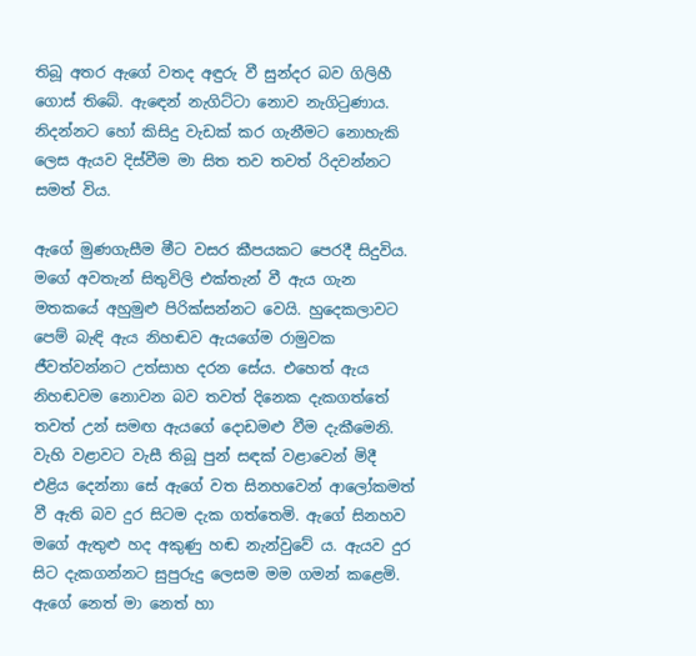තිබූ අතර ඇගේ වතද අඳුරු වී සුන්දර බව ගිලිහී ගොස් තිබේ. ඇඳෙන් නැගිට්ටා නොව නැගිටුණාය. නිදන්නට හෝ කිසිදු වැඩක් කර ගැනීමට නොහැකි ලෙස ඇයව දිස්වීම මා සිත තව තවත් රිදවන්නට සමත් විය.

ඇගේ මුණගැසීම මීට වසර කීපයකට පෙරදී සිදුවිය. මගේ අවතැන් සිතුවිලි එක්තැන් වී ඇය ගැන මතකයේ අහුමුළු පිරික්සන්නට වෙයි. හුදෙකලාවට පෙම් බැඳි ඇය නිහඬව ඇයගේම රාමුවක ජීවත්වන්නට උත්සාහ දරන සේය. එහෙත් ඇය නිහඬවම නොවන බව තවත් දිනෙක දැකගත්තේ තවත් උන් සමඟ ඇයගේ දොඩමළු වීම දැකීමෙනි. වැහි වළාවට වැසී තිබූ පුන් සඳක් වළාවෙන් මිදී එළිය දෙන්නා සේ ඇගේ වත සිනහවෙන් ආලෝකමත් වී ඇති බව දුර සිටම දැක ගත්තෙමි. ඇගේ සිනහව මගේ ඇතුළු හද අකුණු හඬ නැන්වුවේ ය. ඇයව දුර සිට දැකගන්නට සුපුරුදු ලෙසම මම ගමන් කළෙමි. ඇගේ නෙත් මා නෙත් හා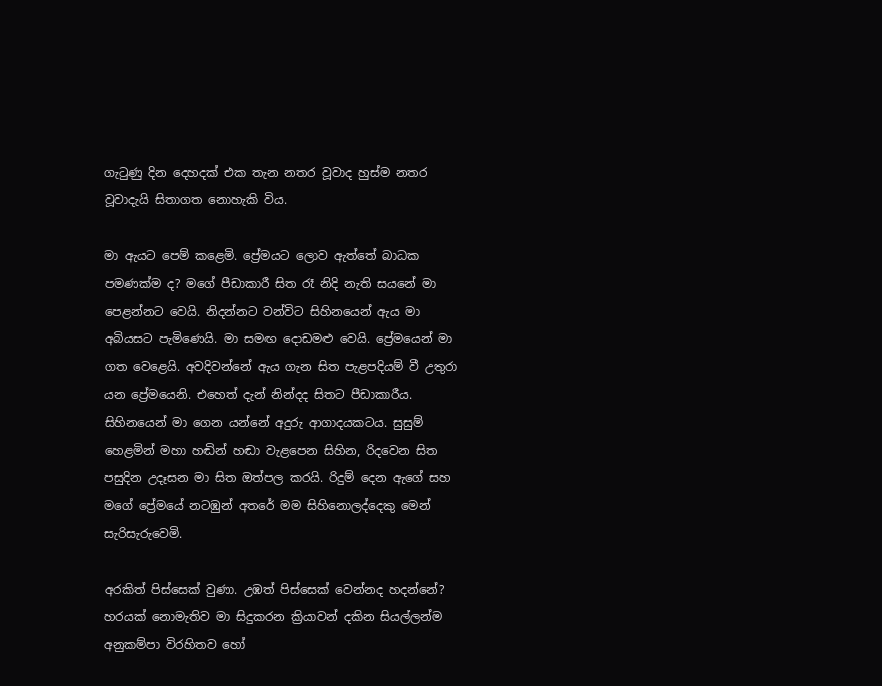ගැටුණු දින දෙහදක් එක තැන නතර වූවාද හුස්ම නතර වූවාදැයි සිතාගත නොහැකි විය.

මා ඇයට පෙම් කළෙමි. ප්‍රේමයට ලොව ඇත්තේ බාධක පමණක්ම ද? මගේ පීඩාකාරී සිත රෑ නිදි නැති සයනේ මා පෙළන්නට වෙයි. නිදන්නට වන්විට සිහිනයෙන් ඇය මා අබියසට පැමිණෙයි. මා සමඟ දොඩමළු වෙයි. ප්‍රේමයෙන් මා ගත වෙළෙයි. අවදිවන්නේ ඇය ගැන සිත පැළපදියම් වී උතුරා යන ප්‍රේමයෙනි. එහෙත් දැන් නින්දද සිතට පීඩාකාරීය. සිහිනයෙන් මා ගෙන යන්නේ අදුරු ආගාදයකටය. සුසුම් හෙළමින් මහා හඬින් හඬා වැළපෙන සිහින, රිදවෙන සිත පසුදින උදෑසන මා සිත ඔත්පල කරයි. රිදුම් දෙන ඇගේ සහ මගේ ප්‍රේමයේ නටඹුන් අතරේ මම සිහිනොලද්දෙකු මෙන් සැරිසැරුවෙමි.

අරකිත් පිස්සෙක් වුණා. උඹත් පිස්සෙක් වෙන්නද හදන්නේ? හරයක් නොමැතිව මා සිදුකරන ක්‍රියාවන් දකින සියල්ලන්ම අනුකම්පා විරහිතව හෝ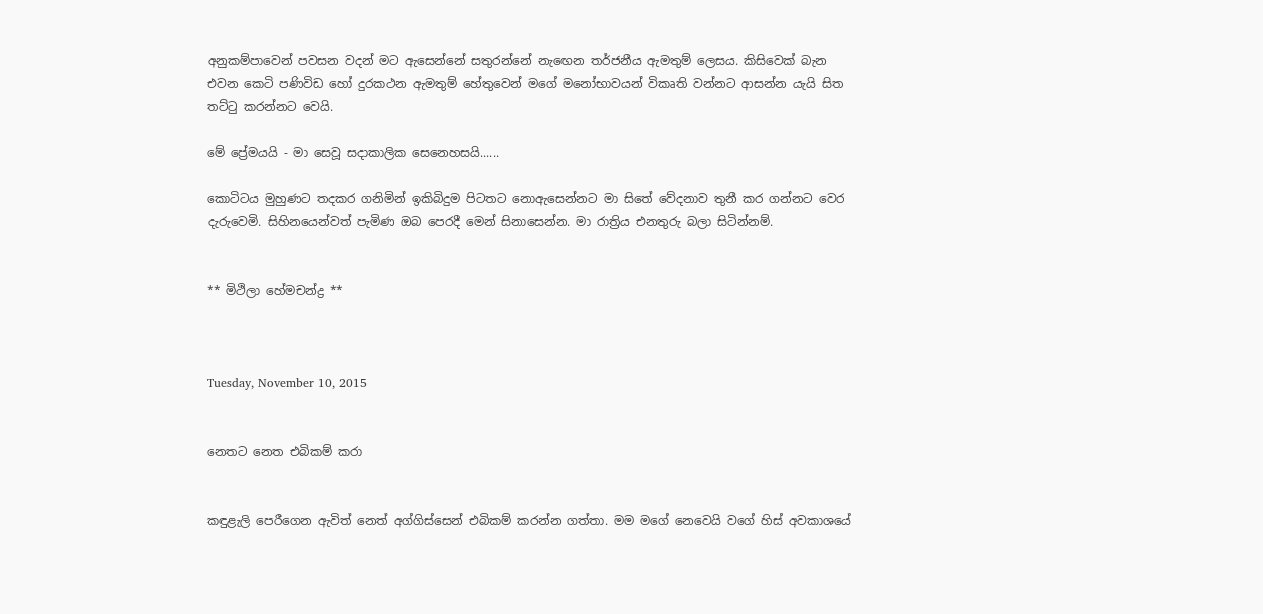අනුකම්පාවෙන් පවසන වදන් මට ඇසෙන්නේ සතුරන්නේ නැඟෙන තර්ජනීය ඇමතුම් ලෙසය. කිසිවෙක් බැන එවන කෙටි පණිවිඩ හෝ දුරකථන ඇමතුම් හේතුවෙන් මගේ මනෝභාවයන් විකෘති වන්නට ආසන්න යැයි සිත තට්ටු කරන්නට වෙයි.

මේ ප්‍රේමයයි - මා සෙවූ සදාකාලික සෙනෙහසයි......

කොටිටය මුහුණට තදකර ගනිමින් ඉකිබිදුම පිටතට නොඇසෙන්නට මා සිතේ වේදනාව තුනී කර ගන්නට වෙර දැරුවෙමි. සිහිනයෙන්වත් පැමිණ ඔබ පෙරදී මෙන් සිනාසෙන්න. මා රාත්‍රිය එනතුරු බලා සිටින්නම්.


** මිථිලා හේමචන්ද්‍ර **



Tuesday, November 10, 2015


නෙතට නෙත එබිකම් කරා


කඳුළැලි පෙරීගෙන ඇවිත් නෙත් අග්ගිස්සෙන් එබිකම් කරන්න ගත්තා. මම මගේ නෙවෙයි වගේ හිස් අවකාශයේ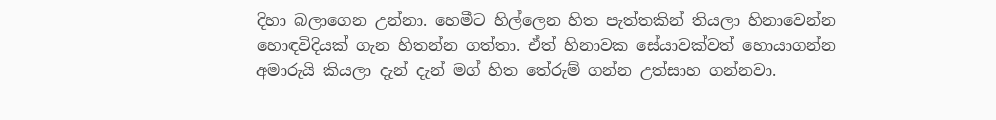දිහා බලාගෙන උන්නා. හෙමීට හිල්ලෙන හිත පැත්තකින් තියලා හිනාවෙන්න හොඳවිදියක් ගැන හිතන්න ගත්තා. ඒත් හිනාවක සේයාවක්වත් හොයාගන්න අමාරුයි කියලා දැන් දැන් මග් හිත තේරුම් ගන්න උත්සාහ ගන්නවා.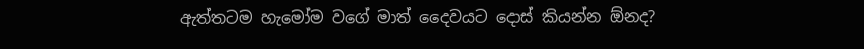ඇත්තටම හැමෝම වගේ මාත් දෛවයට දොස් කියන්න ඕනද?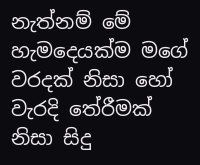නැත්නම් මේ හැමදෙයක්ම මගේ වරදක් නිසා හෝ වැරදි තේරීමක් නිසා සිදු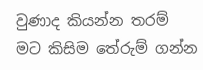වුණාද කියන්න තරම් මට කිසිම තේරුම් ගන්න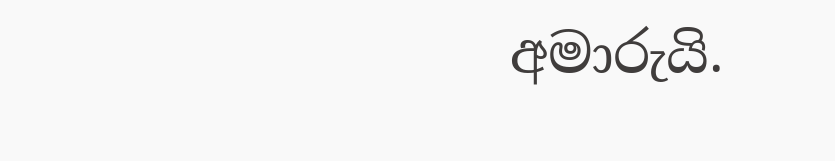අමාරුයි.